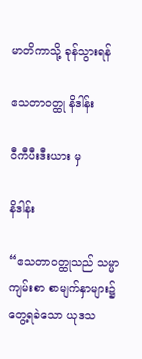မာတိကာသို့ ခုန်သွားရန်

ဧသတာဝတ္ထု နိဒါန်း

ဝီကီပီးဒီးယား မှ

နိဒါန်း

“ဧသတာဝတ္ထုသည် သမ္မာကျမ်းစာ စာမျက်နှာများ၌ တွေ့ရခဲသော ယုဒသ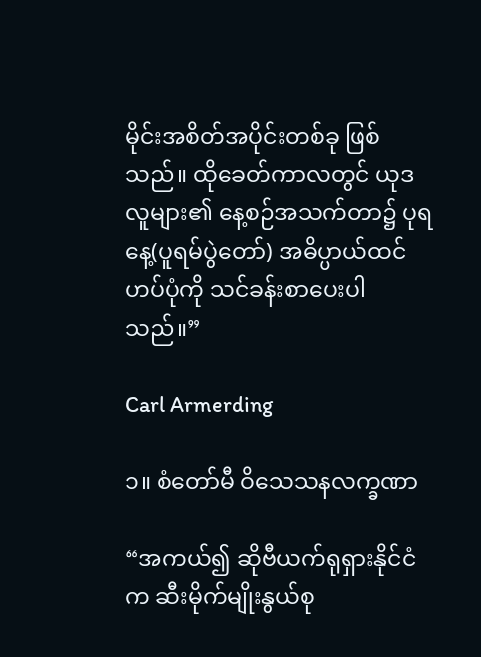မိုင်းအစိတ်အပိုင်းတစ်ခု ဖြစ်သည်။ ထိုခေတ်ကာလတွင် ယုဒလူများ၏ နေ့စဉ်အသက်တာ၌ ပုရနေ့(ပူရမ်ပွဲတော်) အဓိပ္ပာယ်ထင်ဟပ်ပုံကို သင်ခန်းစာပေးပါသည်။”

Carl Armerding

၁။ စံတော်မီ ဝိသေသနလက္ခဏာ

“အကယ်၍ ဆိုဗီယက်ရုရှားနိုင်ငံက ဆီးမိုက်မျိုးနွယ်စု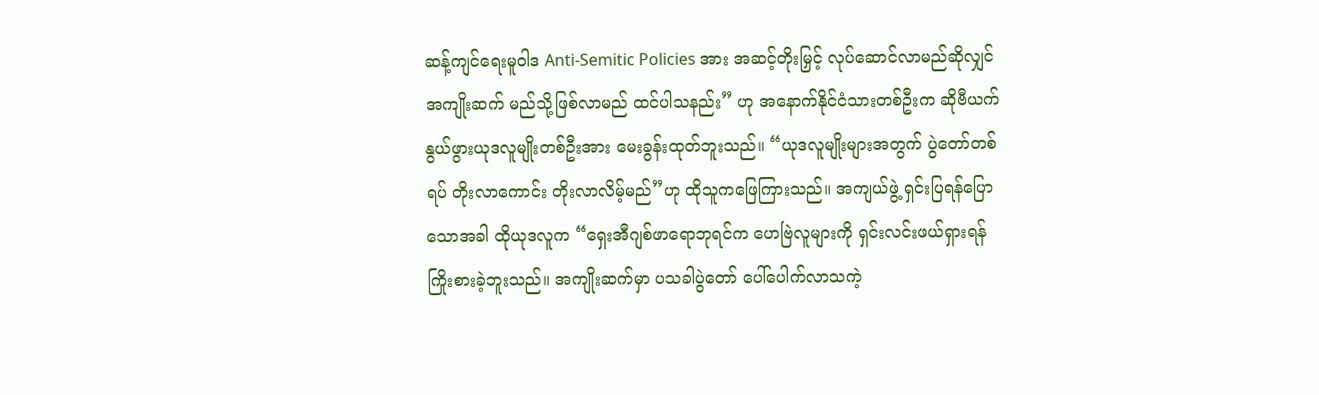ဆန့်ကျင်ရေးမူဝါဒ Anti-Semitic Policies အား အဆင့်တိုးမြှင့် လုပ်ဆောင်လာမည်ဆိုလျှင် အကျိုးဆက် မည်သို့ဖြစ်လာမည် ထင်ပါသနည်း” ဟု အနောက်နိုင်ငံသားတစ်ဦးက ဆိုဗီယက်နွယ်ဖွားယုဒလူမျိုးတစ်ဦးအား မေးခွန်းထုတ်ဘူးသည်။ “ယုဒလူမျိုးများအတွက် ပွဲတော်တစ်ရပ် တိုးလာကောင်း တိုးလာလိမ့်မည်”ဟု ထိုသူကဖြေကြားသည်။ အကျယ်ဖွဲ့ ရှင်းပြရန်ပြောသောအခါ ထိုယုဒလူက “ရှေးအီဂျစ်ဖာရောဘုရင်က ဟေဗြဲလူများကို ရှင်းလင်းဖယ်ရှားရန် ကြိုးစားခဲ့ဘူးသည်။ အကျိုးဆက်မှာ ပသခါပွဲတော် ပေါ်ပေါက်လာသကဲ့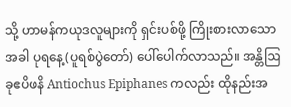သို့ ဟာမန်ကယုဒလူများကို ရှင်းပစ်ဖို့ ကြိုးစားလာသောအခါ ပုရနေ့(ပူရစ်ပွဲတော်) ပေါ်ပေါက်လာသည်။ အန္တိဩခုဧပိဖနိ Antiochus Epiphanes ကလည်း ထိုနည်းအ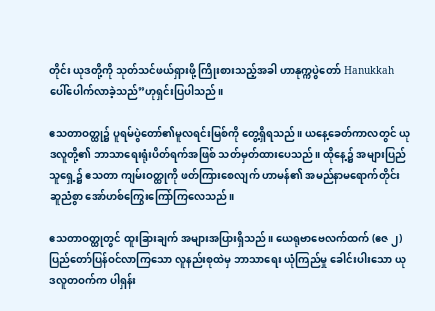တိုင်း ယုဒတို့ကို သုတ်သင်ဖယ်ရှားဖို့ ကြိုးစားသည့်အခါ ဟာနုက္ကပွဲတော် Hanukkah  ပေါ်ပေါက်လာခဲ့သည်”ဟုရှင်းပြပါသည်။

ဧသတာဝတ္ထု၌ ပူရမ်ပွဲတော်၏မူလရင်းမြစ်ကို တွေ့ရှိရသည်။ ယနေ့ခေတ်ကာလတွင် ယုဒလူတို့၏ ဘာသာရေးရုံးပိတ်ရက်အဖြစ် သတ်မှတ်ထားပေသည်။ ထိုနေ့၌ အများပြည်သူရှေ့၌ ဧသတာ ကျမ်းဝတ္ထုကို ဖတ်ကြားစေလျက် ဟာမန်၏ အမည်နာမရောက်တိုင်း ဆူညံစွာ အော်ဟစ်ကြွေးကြော်ကြလေသည်။

ဧသတာဝတ္ထုတွင် ထူးခြားချက် အများအပြားရှိသည်။ ယေရုဗာဗေလက်ထက် (ဧဇ ၂) ပြည်တော်ပြန်ဝင်လာကြသော လူနည်းစုထဲမှ ဘာသာရေး ယုံကြည်မှု ခေါင်းပါးသော ယုဒလူတဝက်က ပါရှန်း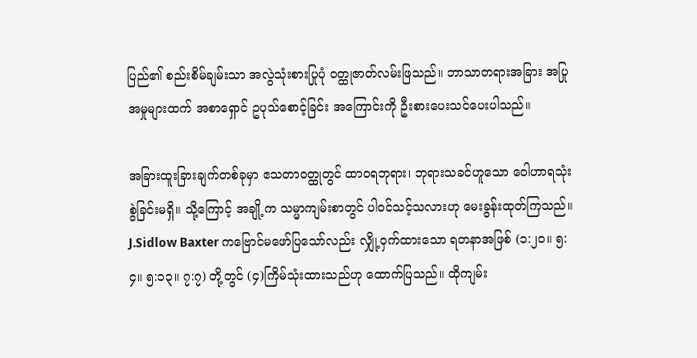ပြည်၏ စည်းစိမ်ချမ်းသာ အလွဲသုံးစားပြုပုံ ဝတ္ထုဇာတ်လမ်းဖြသည်။ ဘာသာတရားအခြား အပြုအမှုများထက် အစာရှောင် ဥပုသ်စောင့်ခြင်း အကြောင်းကို ဦးစားပေးသင်ပေးပါသည်။

အခြားထူးခြားချက်တစ်ခုမှာ ဧသတာဝတ္ထုတွင် ထာဝရဘုရား၊ ဘုရားသခင်ဟူသော ဝေါဟာရသုံးစွဲခြင်းမရှိ။ သို့ကြောင့် အချို့က သမ္မာကျမ်းစာတွင် ပါဝင်သင့်သလားဟု မေးခွန်းထုတ်ကြသည်။ J.Sidlow Baxter ကဗြောင်မဖော်ပြသော်လည်း လျှို့ဝှက်ထားသော ရတနာအဖြစ် (၁:၂၀။ ၅:၄။ ၅:၁၃။ ၇:၇) တို့တွင် (၄)ကြိမ်သုံးထားသည်ဟု ထောက်ပြသည်။ ထိုကျမ်း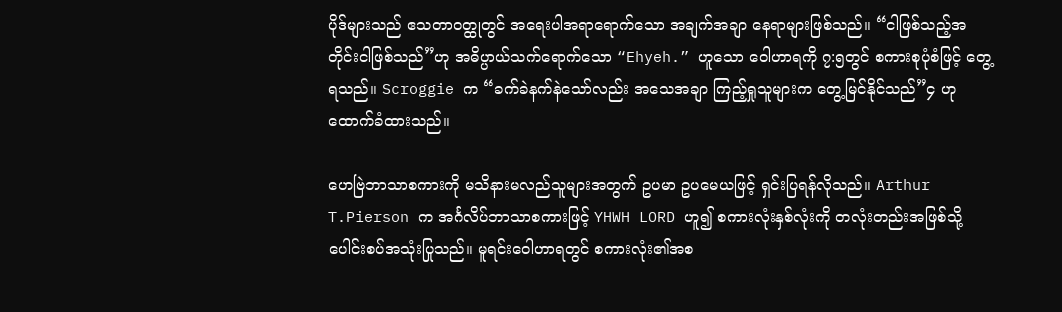ပိုဒ်များသည် ဧသတာဝတ္ထုတွင် အရေးပါအရာရောက်သော အချက်အချာ နေရာများဖြစ်သည်။ “ငါဖြစ်သည့်အတိုင်းငါဖြစ်သည်”ဟု အဓိပ္ပာယ်သက်ရောက်သော “Ehyeh.” ဟူသော ဝေါဟာရကို ၇:၅တွင် စကားစုပုံစံဖြင့် တွေ့ရသည်။ Scroggie က “ခက်ခဲနက်နဲသော်လည်း အသေအချာ ကြည့်ရှုသူများက တွေ့မြင်နိုင်သည်”၄ ဟုထောက်ခံထားသည်။

ဟေဗြဲဘာသာစကားကို မသိနားမလည်သူများအတွက် ဥပမာ ဥပမေယဖြင့် ရှင်းပြရန်လိုသည်။ Arthur T.Pierson က အင်္ဂလိပ်ဘာသာစကားဖြင့် YHWH LORD ဟူ၍ စကားလုံးနှစ်လုံးကို တလုံးတည်းအဖြစ်သို့ ပေါင်းစပ်အသုံးပြုသည်။ မူရင်းဝေါဟာရတွင် စကားလုံး၏အစ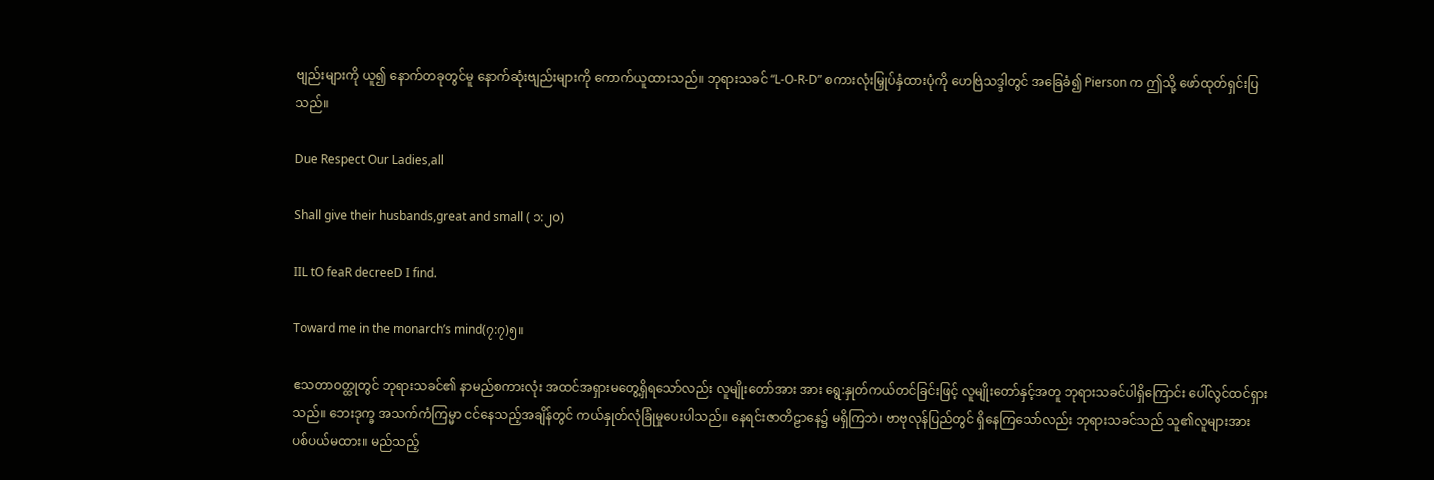ဗျည်းများကို ယူ၍ နောက်တခုတွင်မူ နောက်ဆုံးဗျည်းများကို ကောက်ယူထားသည်။ ဘုရားသခင် “L-O-R-D” စကားလုံးမြှုပ်နှံထားပုံကို ဟေဗြဲသဒ္ဒါတွင် အခြေခံ၍ Pierson က ဤသို့ ဖော်ထုတ်ရှင်းပြသည်။

Due Respect Our Ladies,all

Shall give their husbands,great and small ( ၁:၂၀)

IIL tO feaR decreeD I find.

Toward me in the monarch’s mind(၇:၇)၅။

ဧသတာဝတ္ထုတွင် ဘုရားသခင်၏ နာမည်စကားလုံး အထင်အရှားမတွေ့ရှိရသော်လည်း လူမျိုးတော်အား အား ရွေ:နှုတ်ကယ်တင်ခြင်းဖြင့် လူမျိုးတော်နှင့်အတူ ဘုရားသခင်ပါရှိကြောင်း ပေါ်လွင်ထင်ရှားသည်။ ဘေးဒုက္ခ အသက်ကံကြမ္မာ ငင်နေသည့်အချိန်တွင် ကယ်နှုတ်လုံခြုံမှုပေးပါသည်။ နေရင်းဇာတိဠာနေ၌ မရှိကြဘဲ၊ ဗာဗုလုန်ပြည်တွင် ရှိနေကြသော်လည်း ဘုရားသခင်သည် သူ၏လူများအား ပစ်ပယ်မထား။ မည်သည့်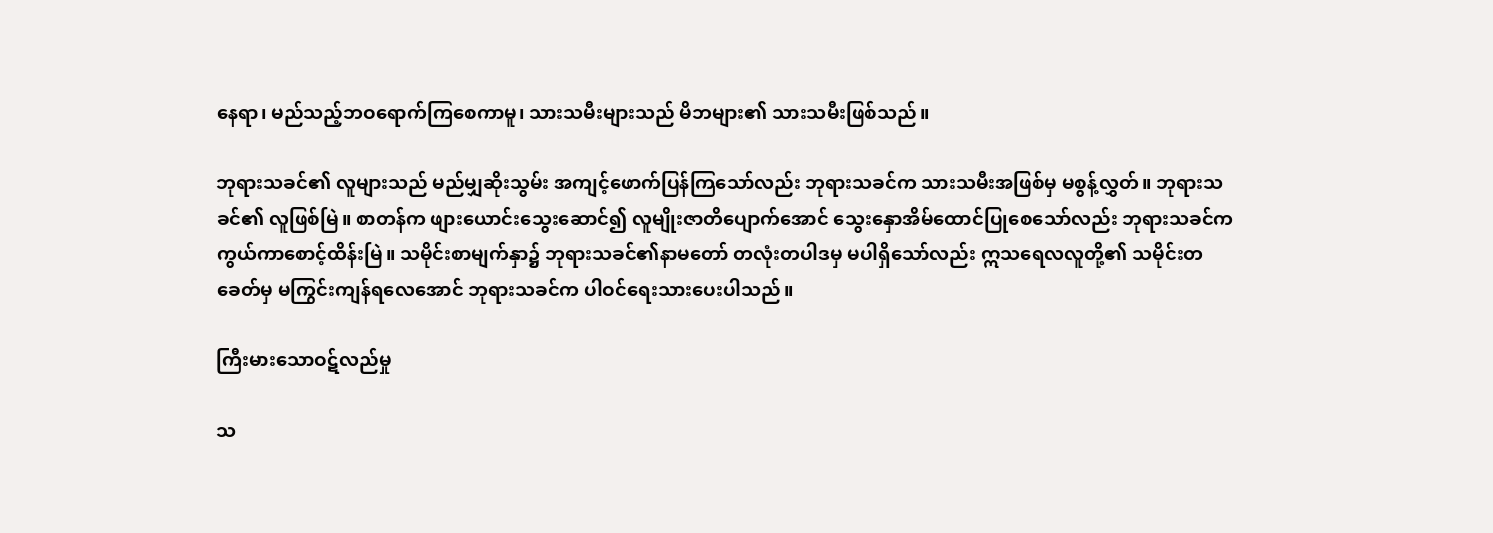နေရာ၊ မည်သည့်ဘဝရောက်ကြစေကာမူ၊ သားသမီးများသည် မိဘများ၏ သားသမီးဖြစ်သည်။

ဘုရားသခင်၏ လူများသည် မည်မျှဆိုးသွမ်း အကျင့်ဖောက်ပြန်ကြသော်လည်း ဘုရားသခင်က သားသမီးအဖြစ်မှ မစွန့်လွှတ်။ ဘုရားသခင်၏ လူဖြစ်မြဲ။ စာတန်က ဖျားယောင်းသွေးဆောင်၍ လူမျိုးဇာတိပျောက်အောင် သွေးနှောအိမ်ထောင်ပြုစေသော်လည်း ဘုရားသခင်က ကွယ်ကာစောင့်ထိန်းမြဲ။ သမိုင်းစာမျက်နှာ၌ ဘုရားသခင်၏နာမတော် တလုံးတပါဒမှ မပါရှိသော်လည်း ဣသရေလလူတို့၏ သမိုင်းတခေတ်မှ မကြွင်းကျန်ရလေအောင် ဘုရားသခင်က ပါဝင်ရေးသားပေးပါသည်။

ကြီးမားသောဝဋ်လည်မှု

သ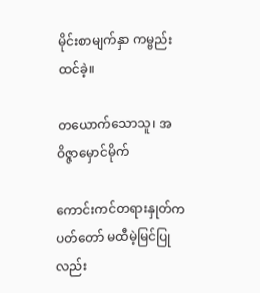မိုင်းစာမျက်နှာ ကမ္ဗည်းထင်ခဲ့။

တယောက်သောသူ၊ အဝိဇ္ဇာမှောင်မိုက်

ကောင်းကင်တရားနှုတ်ကပတ်တော် မထီမဲ့မြင်ပြုလည်း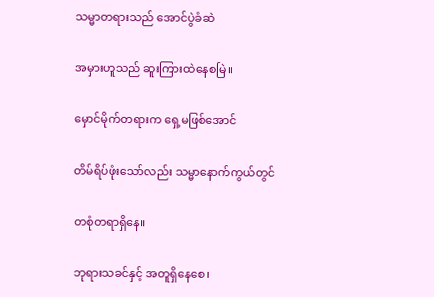သမ္မာတရားသည် အောင်ပွဲခံဆဲ

အမှားဟူသည် ဆူးကြားထဲနေစမြဲ။

မှောင်မိုက်တရားက ရှေ့မဖြစ်အောင်

တိမ်ရိပ်ဖုံးသော်လည်း သမ္မာနောက်ကွယ်တွင်

တစုံတရာရှိနေ။

ဘုရားသခင်နှင့် အတူရှိနေစေ၊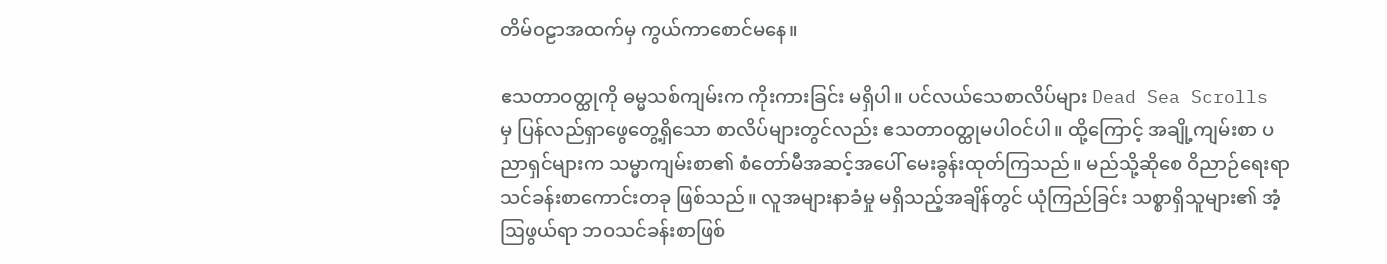တိမ်ဝဠာအထက်မှ ကွယ်ကာစောင်မနေ။

ဧသတာဝတ္ထုကို ဓမ္မသစ်ကျမ်းက ကိုးကားခြင်း မရှိပါ။ ပင်လယ်သေစာလိပ်များ Dead Sea Scrolls မှ ပြန်လည်ရှာဖွေတွေ့ရှိသော စာလိပ်များတွင်လည်း ဧသတာဝတ္ထုမပါဝင်ပါ။ ထို့ကြောင့် အချို့ကျမ်းစာ ပညာရှင်များက သမ္မာကျမ်းစာ၏ စံတော်မီအဆင့်အပေါ် မေးခွန်းထုတ်ကြသည်။ မည်သို့ဆိုစေ ဝိညာဉ်ရေးရာ သင်ခန်းစာကောင်းတခု ဖြစ်သည်။ လူအများနာခံမှု မရှိသည့်အချိန်တွင် ယုံကြည်ခြင်း သစ္စာရှိသူများ၏ အံ့ဩဖွယ်ရာ ဘဝသင်ခန်းစာဖြစ်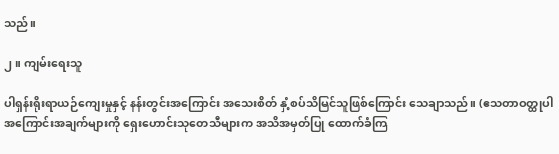သည်။

၂။ ကျမ်းရေးသူ

ပါရှန်းရိုးရာယဉ်ကျေးမှုနှင့် နန်းတွင်းအကြောင်း အသေးစိတ် နှံ့စပ်သိမြင်သူဖြစ်ကြောင်း သေချာသည်။ (ဧသတာဝတ္ထုပါ အကြောင်းအချက်များကို ရှေးဟောင်းသုတေသီများက အသိအမှတ်ပြု ထောက်ခံကြ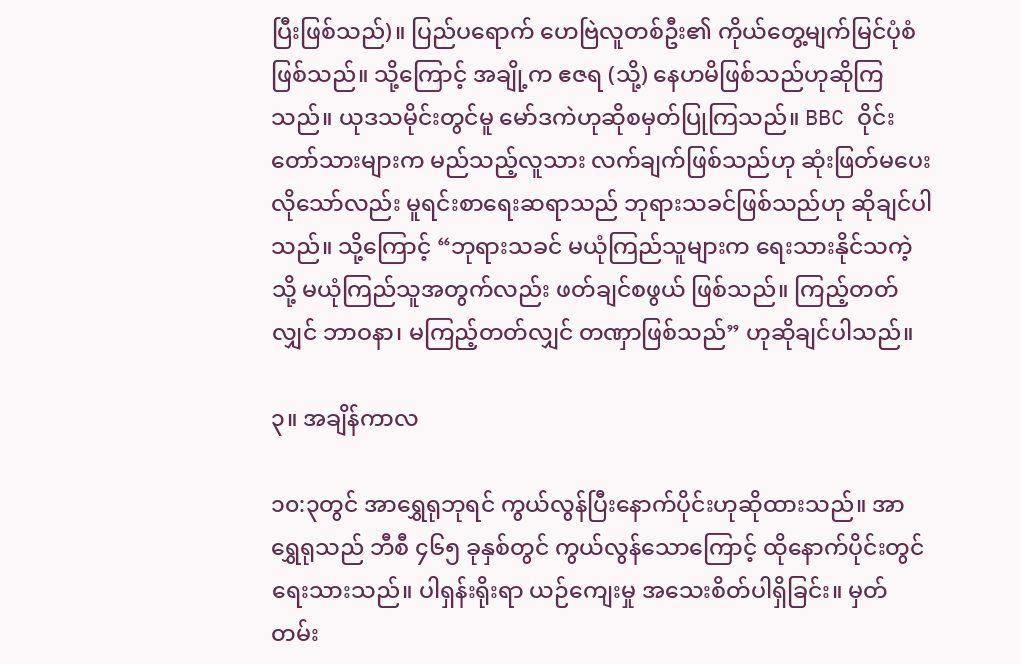ပြီးဖြစ်သည်)။ ပြည်ပရောက် ဟေဗြဲလူတစ်ဦး၏ ကိုယ်တွေ့မျက်မြင်ပုံစံဖြစ်သည်။ သို့ကြောင့် အချို့က ဧဇရ (သို့) နေဟမိဖြစ်သည်ဟုဆိုကြသည်။ ယုဒသမိုင်းတွင်မူ မော်ဒကဲဟုဆိုစမှတ်ပြုကြသည်။ BBC ဝိုင်းတော်သားများက မည်သည့်လူသား လက်ချက်ဖြစ်သည်ဟု ဆုံးဖြတ်မပေးလိုသော်လည်း မူရင်းစာရေးဆရာသည် ဘုရားသခင်ဖြစ်သည်ဟု ဆိုချင်ပါသည်။ သို့ကြောင့် “ဘုရားသခင် မယုံကြည်သူများက ရေးသားနိုင်သကဲ့သို့ မယုံကြည်သူအတွက်လည်း ဖတ်ချင်စဖွယ် ဖြစ်သည်။ ကြည့်တတ်လျှင် ဘာဝနာ၊ မကြည့်တတ်လျှင် တဏှာဖြစ်သည်” ဟုဆိုချင်ပါသည်။

၃။ အချိန်ကာလ

၁၀:၃တွင် အာရွှေရုဘုရင် ကွယ်လွန်ပြီးနောက်ပိုင်းဟုဆိုထားသည်။ အာရွှေရုသည် ဘီစီ ၄၆၅ ခုနှစ်တွင် ကွယ်လွန်သောကြောင့် ထိုနောက်ပိုင်းတွင် ရေးသားသည်။ ပါရှန်းရိုးရာ ယဉ်ကျေးမှု အသေးစိတ်ပါရှိခြင်း။ မှတ်တမ်း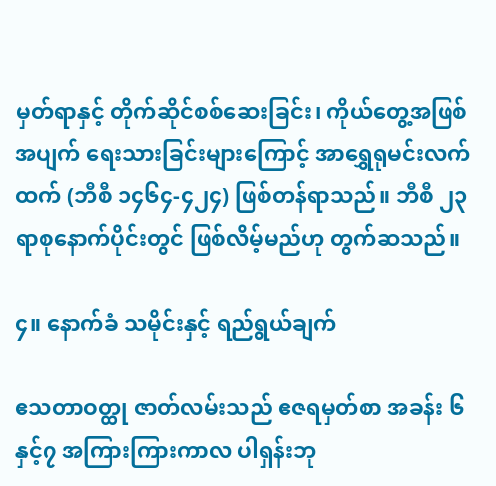မှတ်ရာနှင့် တိုက်ဆိုင်စစ်ဆေးခြင်း၊ ကိုယ်တွေ့အဖြစ်အပျက် ရေးသားခြင်းများကြောင့် အာရွှေရုမင်းလက်ထက် (ဘီစီ ၁၄၆၄-၄၂၄) ဖြစ်တန်ရာသည်။ ဘီစီ ၂၃ ရာစုနောက်ပိုင်းတွင် ဖြစ်လိမ့်မည်ဟု တွက်ဆသည်။

၄။ နောက်ခံ သမိုင်းနှင့် ရည်ရွယ်ချက်

ဧသတာဝတ္ထု ဇာတ်လမ်းသည် ဧဇရမှတ်စာ အခန်း ၆နှင့်၇ အကြားကြားကာလ ပါရှန်းဘု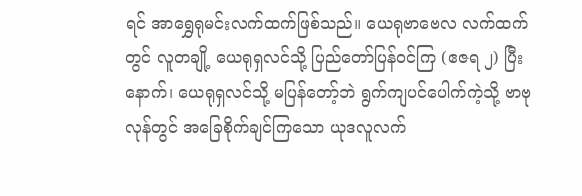ရင် အာရွှေရုမင်းလက်ထက်ဖြစ်သည်။ ယေရုဗာဗေလ လက်ထက်တွင် လူတချို့ ယေရုရှလင်သို့ ပြည်တော်ပြန်ဝင်ကြ (ဧဇရ ၂) ပြီးနောက်၊ ယေရုရှလင်သို့ မပြန်တော့်ဘဲ ရွက်ကျပင်ပေါက်ကဲ့သို့ ဗာဗုလုန်တွင် အခြေစိုက်ချင်ကြသော ယုဒလူလက်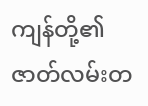ကျန်တို့၏ ဇာတ်လမ်းတ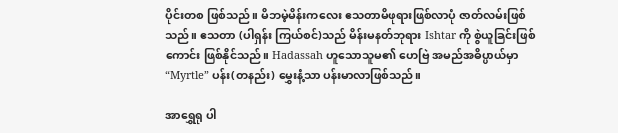ပိုင်းတစ ဖြစ်သည်။ မိဘမဲ့မိန်းကလေး ဧသတာမိဖုရားဖြစ်လာပုံ ဇာတ်လမ်းဖြစ်သည်။ ဧသတာ (ပါရှန်း ကြယ်စင်)သည် မိန်းမနတ်ဘုရား Ishtar ကို စွဲယူခြင်းဖြစ်ကောင်း ဖြစ်နိုင်သည်။ Hadassah ဟူသောသူမ၏ ဟေဗြဲ အမည်အဓိပ္ပာယ်မှာ “Myrtle” ပန်း(တနည်း) မွှေးနံ့သာ ပန်းမာလာဖြစ်သည်။

အာရွှေရု ပါ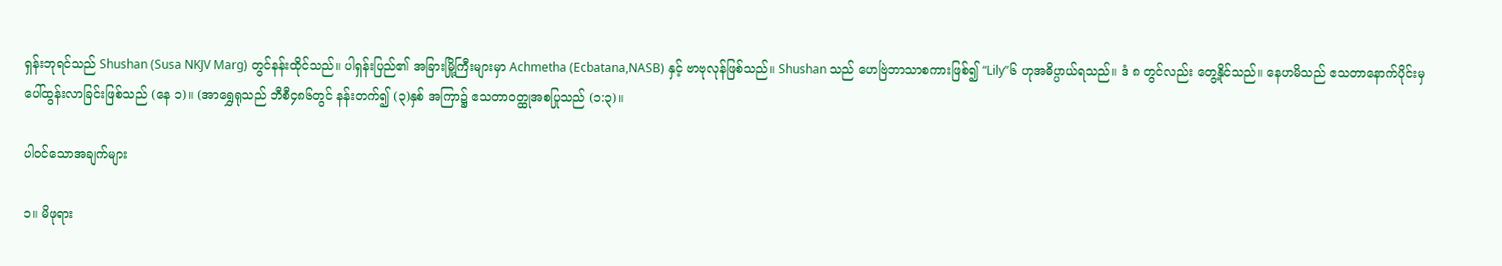ရှန်းဘုရင်သည် Shushan (Susa NKJV Marg) တွင်နန်းထိုင်သည်။ ပါရှန်းပြည်၏ အခြားမြို့ကြီးများမှာ Achmetha (Ecbatana,NASB) နှင့် ဗာဗုလုန်ဖြစ်သည်။ Shushan သည် ဟေဗြဲဘာသာစကားဖြစ်၍ “Lily”၆ ဟုအဓိပ္ပာယ်ရသည်။ ဒံ ၈ တွင်လည်း တွေ့နိုင်သည်။ နေဟမိသည် ဧသတာနောက်ပိုင်းမှ ပေါ်ထွန်းလာခြင်းဖြစ်သည် (နေ ၁)။ (အာရွှေရုသည် ဘီစီ၄၈၆တွင် နန်းတက်၍ (၃)နှစ် အကြာ၌ ဧသတာဝတ္ထုအစပြုသည် (၁:၃)။

ပါဝင်သောအချက်များ

၁။ မိဖုရား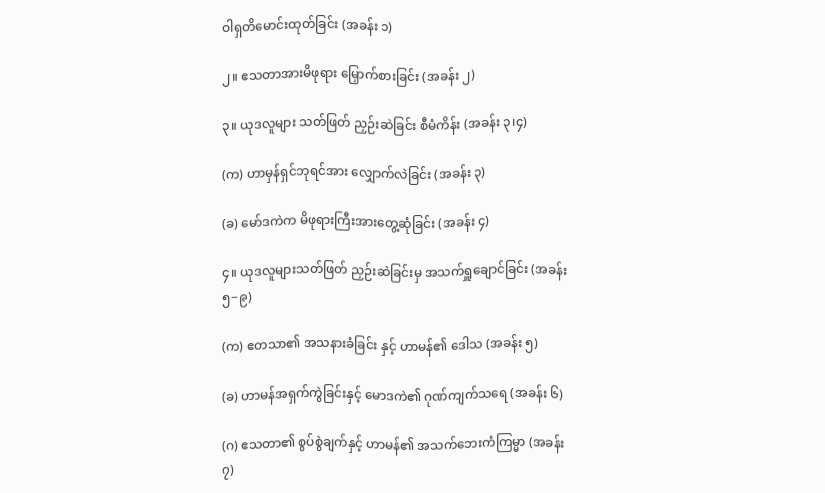ဝါရှတိမောင်းထုတ်ခြင်း (အခန်း ၁)

၂။ ဧသတာအားမိဖုရား မြှောက်စားခြင်း (အခန်း ၂)

၃။ ယုဒလူများ သတ်ဖြတ် ညှဉ်းဆဲခြင်း စီမံကိန်း (အခန်း ၃၊၄)

(က) ဟာမှန်ရှင်ဘုရင်အား လျှောက်လဲခြင်း (အခန်း ၃)

(ခ) မော်ဒကဲက မိဖုရားကြီးအားတွေ့ဆုံခြင်း (အခန်း ၄)

၄။ ယုဒလူများသတ်ဖြတ် ညှဉ်းဆဲခြင်းမှ အသက်ရှူချောင်ခြင်း (အခန်း ၅−၉)

(က) ဧတသာ၏ အသနားခံခြင်း နှင့် ဟာမန်၏ ဒေါသ (အခန်း ၅)

(ခ) ဟာမန်အရှက်ကွဲခြင်းနှင့် မောဒကဲ၏ ဂုဏ်ကျက်သရေ (အခန်း ၆)

(ဂ) ဧသတာ၏ စွပ်စွဲချက်နှင့် ဟာမန်၏ အသက်ဘေးကံကြမ္မာ (အခန်း ၇)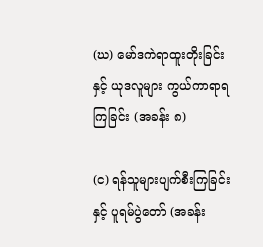(ဃ) မော်ဒကဲရာထူးတိုးခြင်းနှင့် ယုဒလူများ ကွယ်ကာရာရကြခြင်း (အခန်း ၈)

(င) ရန်သူများပျက်စီးကြခြင်းနှင့် ပူရမ်ပွဲတော် (အခန်း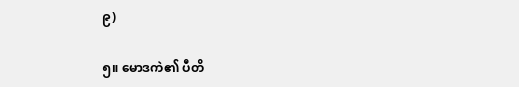၉)

၅။ မောဒကဲ၏ ပီတိ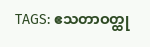TAGS: ဧသတာဝတ္ထု